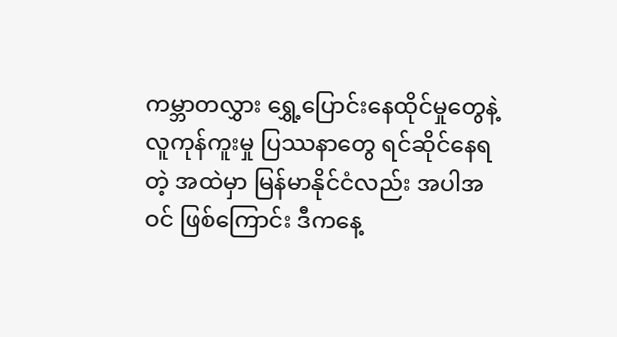ကမ္ဘာတလွှား ရွှေ့ပြောင်းနေထိုင်မှုတွေနဲ့ လူကုန်ကူးမှု ပြဿနာတွေ ရင်ဆိုင်နေရတဲ့ အထဲမှာ မြန်မာနိုင်ငံလည်း အပါအဝင် ဖြစ်ကြောင်း ဒီကနေ့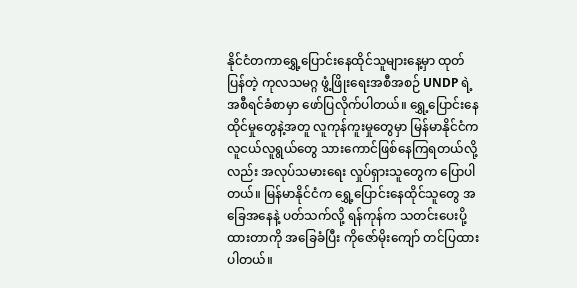နိုင်ငံတကာရွှေ့ပြောင်းနေထိုင်သူများနေ့မှာ ထုတ်ပြန်တဲ့ ကုလသမဂ္ဂ ဖွံ့ဖြိုးရေးအစီအစဉ် UNDP ရဲ့ အစီရင်ခံစာမှာ ဖော်ပြလိုက်ပါတယ်။ ရွှေ့ပြောင်းနေထိုင်မှုတွေနဲ့အတူ လူကုန်ကူးမှုတွေမှာ မြန်မာနိုင်ငံက လူငယ်လူရွယ်တွေ သားကောင်ဖြစ်နေကြရတယ်လို့လည်း အလုပ်သမားရေး လှုပ်ရှားသူတွေက ပြောပါတယ်။ မြန်မာနိုင်ငံက ရွှေ့ပြောင်းနေထိုင်သူတွေ အခြေအနေနဲ့ ပတ်သက်လို့ ရန်ကုန်က သတင်းပေးပို့ ထားတာကို အခြေခံပြီး ကိုဇော်မိုးကျော် တင်ပြထားပါတယ်။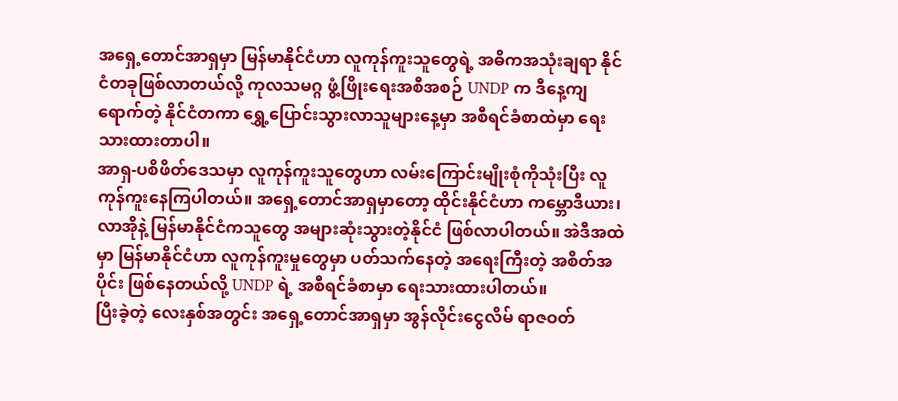အရှေ့တောင်အာရှမှာ မြန်မာနိုင်ငံဟာ လူကုန်ကူးသူတွေရဲ့ အဓိကအသုံးချရာ နိုင်ငံတခုဖြစ်လာတယ်လို့ ကုလသမဂ္ဂ ဖွံ့ဖြိုးရေးအစီအစဉ် UNDP က ဒီနေ့ကျရောက်တဲ့ နိုင်ငံတကာ ရွှေ့ပြောင်းသွားလာသူများနေ့မှာ အစီရင်ခံစာထဲမှာ ရေးသားထားတာပါ။
အာရှ-ပစိဖိတ်ဒေသမှာ လူကုန်ကူးသူတွေဟာ လမ်းကြောင်းမျိုးစုံကိုသုံးပြီး လူကုန်ကူးနေကြပါတယ်။ အရှေ့တောင်အာရှမှာတော့ ထိုင်းနိုင်ငံဟာ ကမ္ဘောဒီယား၊ လာအိုနဲ့ မြန်မာနိုင်ငံကသူတွေ အများဆုံးသွားတဲ့နိုင်ငံ ဖြစ်လာပါတယ်။ အဲဒီအထဲမှာ မြန်မာနိုင်ငံဟာ လူကုန်ကူးမှုတွေမှာ ပတ်သက်နေတဲ့ အရေးကြီးတဲ့ အစိတ်အပိုင်း ဖြစ်နေတယ်လို့ UNDP ရဲ့ အစီရင်ခံစာမှာ ရေးသားထားပါတယ်။
ပြီးခဲ့တဲ့ လေးနှစ်အတွင်း အရှေ့တောင်အာရှမှာ အွန်လိုင်းငွေလိမ် ရာဇဝတ်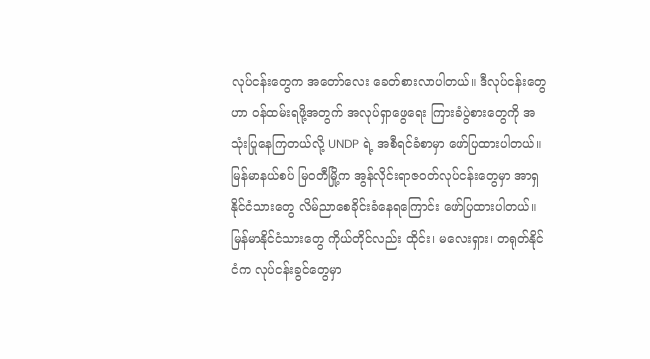လုပ်ငန်းတွေက အတော်လေး ခေတ်စားလာပါတယ်။ ဒီလုပ်ငန်းတွေဟာ ဝန်ထမ်းရဖို့အတွက် အလုပ်ရှာဖွေရေး ကြားခံပွဲစားတွေကို အသုံးပြုနေကြတယ်လို့ UNDP ရဲ့ အစီရင်ခံစာမှာ ဖော်ပြထားပါတယ်။ မြန်မာနယ်စပ် မြဝတီမြို့က အွန်လိုင်းရာဇဝတ်လုပ်ငန်းတွေမှာ အာရှနိုင်ငံသားတွေ လိမ်ညာစေခိုင်းခံနေရကြောင်း ဖော်ပြထားပါတယ်။
မြန်မာနိုင်ငံသားတွေ ကိုယ်တိုင်လည်း ထိုင်း၊ မလေးရှား၊ တရုတ်နိုင်ငံက လုပ်ငန်းခွင်တွေမှာ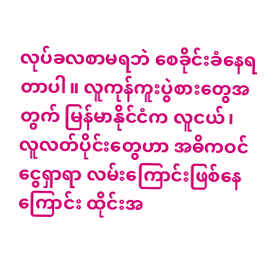လုပ်ခလစာမရဘဲ စေခိုင်းခံနေရတာပါ။ လူကုန်ကူးပွဲစားတွေအတွက် မြန်မာနိုင်ငံက လူငယ်၊ လူလတ်ပိုင်းတွေဟာ အဓိကဝင်ငွေရှာရာ လမ်းကြောင်းဖြစ်နေကြောင်း ထိုင်းအ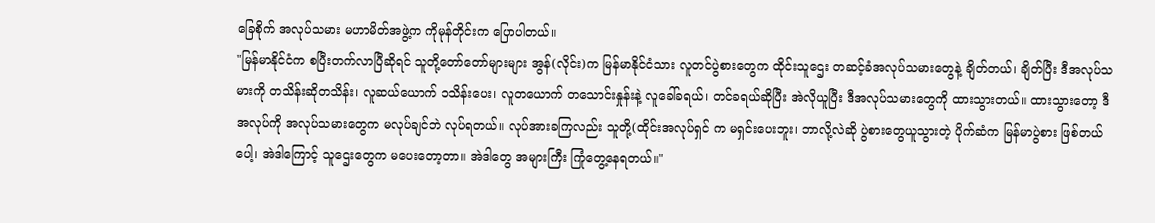ခြေစိုက် အလုပ်သမား မဟာမိတ်အဖွဲ့က ကိုမုန်တိုင်းက ပြောပါတယ်။
"မြန်မာနိုင်ငံက စပြီးတက်လာပြီဆိုရင် သူတို့တော်တော်များများ အွန်(လိုင်း)က မြန်မာနိုင်ငံသား လူတင်ပွဲစားတွေက ထိုင်းသူဌေး တဆင့်ခံအလုပ်သမားတွေနဲ့ ချိတ်တယ်၊ ချိတ်ပြီး ဒီအလုပ်သမားကို တသိန်းဆိုတသိန်း၊ လူဆယ်ယောက် ၁သိန်းပေး၊ လူတယောက် တသောင်းနှုန်းနဲ့ လူခေါ်ခရယ်၊ တင်ခရယ်ဆိုပြီး အဲလိုယူပြီး ဒီအလုပ်သမားတွေကို ထားသွားတယ်။ ထားသွားတော့ ဒီအလုပ်ကို အလုပ်သမားတွေက မလုပ်ချင်ဘဲ လုပ်ရတယ်။ လုပ်အားခကြလည်း သူတို့(ထိုင်းအလုပ်ရှင် က မရှင်းပေးဘူး၊ ဘာလို့လဲဆို ပွဲစားတွေယူသွားတဲ့ ပိုက်ဆံက မြန်မာပွဲစား ဖြစ်တယ်ပေါ့၊ အဲဒါကြောင့် သူဌေးတွေက မပေးတော့တာ။ အဲဒါတွေ အများကြီး ကြုံတွေ့နေရတယ်။"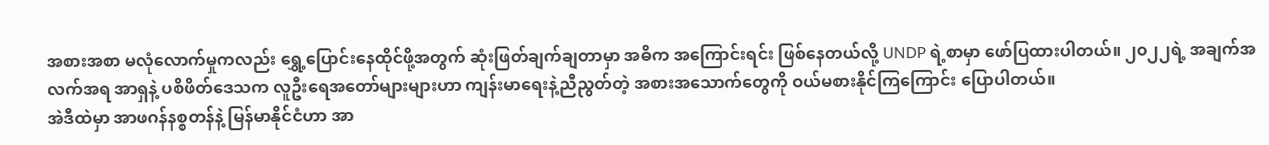အစားအစာ မလုံလောက်မှုကလည်း ရွှေ့ပြောင်းနေထိုင်ဖို့အတွက် ဆုံးဖြတ်ချက်ချတာမှာ အဓိက အကြောင်းရင်း ဖြစ်နေတယ်လို့ UNDP ရဲ့စာမှာ ဖော်ပြထားပါတယ်။ ၂၀၂၂ရဲ့ အချက်အလက်အရ အာရှနဲ့ ပစိဖိတ်ဒေသက လူဦးရေအတော်များများဟာ ကျန်းမာရေးနဲ့ညီညွတ်တဲ့ အစားအသောက်တွေကို ဝယ်မစားနိုင်ကြကြောင်း ပြောပါတယ်။
အဲဒီထဲမှာ အာဖဂန်နစ္စတန်နဲ့ မြန်မာနိုင်ငံဟာ အာ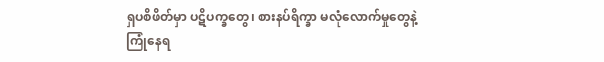ရှပစိဖိတ်မှာ ပဋိပက္ခတွေ၊ စားနပ်ရိက္ခာ မလုံလောက်မှုတွေနဲ့ ကြုံနေရ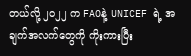တယ်လို့ ၂၀၂၂ က FAOနဲ့ UNICEF ရဲ့ အချက်အလက်တွေကို ကိုးကားပြီး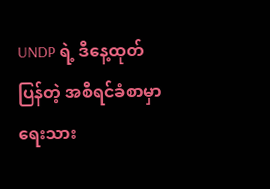UNDP ရဲ့ ဒီနေ့ထုတ်ပြန်တဲ့ အစီရင်ခံစာမှာ ရေးသား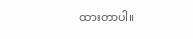ထားတာပါ။